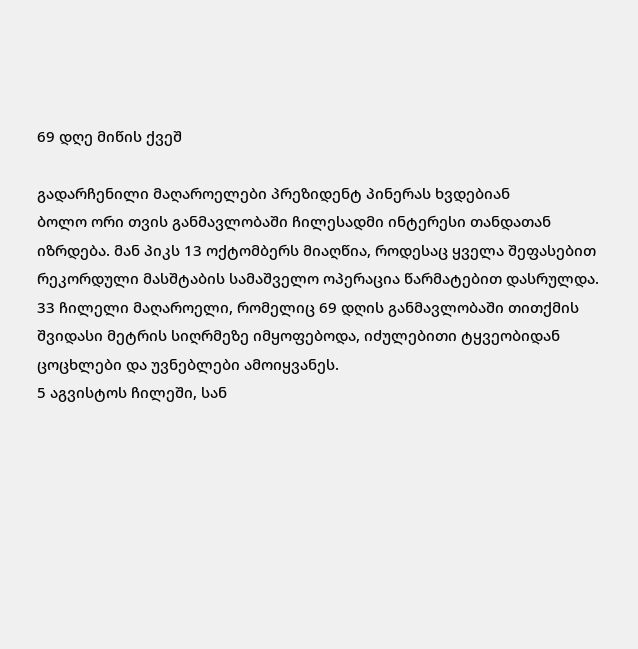69 დღე მიწის ქვეშ

გადარჩენილი მაღაროელები პრეზიდენტ პინერას ხვდებიან
ბოლო ორი თვის განმავლობაში ჩილესადმი ინტერესი თანდათან იზრდება. მან პიკს 13 ოქტომბერს მიაღწია, როდესაც ყველა შეფასებით რეკორდული მასშტაბის სამაშველო ოპერაცია წარმატებით დასრულდა. 33 ჩილელი მაღაროელი, რომელიც 69 დღის განმავლობაში თითქმის შვიდასი მეტრის სიღრმეზე იმყოფებოდა, იძულებითი ტყვეობიდან ცოცხლები და უვნებლები ამოიყვანეს.
5 აგვისტოს ჩილეში, სან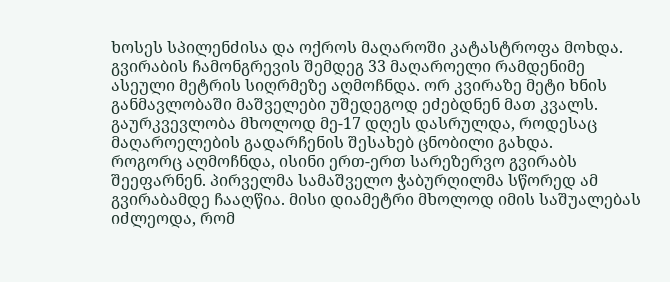ხოსეს სპილენძისა და ოქროს მაღაროში კატასტროფა მოხდა. გვირაბის ჩამონგრევის შემდეგ 33 მაღაროელი რამდენიმე ასეული მეტრის სიღრმეზე აღმოჩნდა. ორ კვირაზე მეტი ხნის განმავლობაში მაშველები უშედეგოდ ეძებდნენ მათ კვალს. გაურკვევლობა მხოლოდ მე-17 დღეს დასრულდა, როდესაც მაღაროელების გადარჩენის შესახებ ცნობილი გახდა.
როგორც აღმოჩნდა, ისინი ერთ-ერთ სარეზერვო გვირაბს შეეფარნენ. პირველმა სამაშველო ჭაბურღილმა სწორედ ამ გვირაბამდე ჩააღწია. მისი დიამეტრი მხოლოდ იმის საშუალებას იძლეოდა, რომ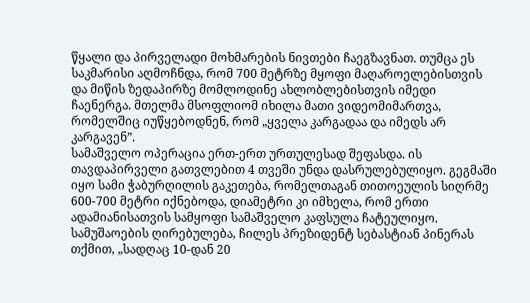წყალი და პირველადი მოხმარების ნივთები ჩაეგზავნათ. თუმცა ეს საკმარისი აღმოჩნდა, რომ 700 მეტრზე მყოფი მაღაროელებისთვის და მიწის ზედაპირზე მომლოდინე ახლობლებისთვის იმედი ჩაენერგა. მთელმა მსოფლიომ იხილა მათი ვიდეომიმართვა, რომელშიც იუწყებოდნენ, რომ „ყველა კარგადაა და იმედს არ კარგავენ”.
სამაშველო ოპერაცია ერთ-ერთ ურთულესად შეფასდა. ის თავდაპირველი გათვლებით 4 თვეში უნდა დასრულებულიყო. გეგმაში იყო სამი ჭაბურღილის გაკეთება, რომელთაგან თითოეულის სიღრმე 600-700 მეტრი იქნებოდა, დიამეტრი კი იმხელა, რომ ერთი ადამიანისათვის სამყოფი სამაშველო კაფსულა ჩატეულიყო. სამუშაოების ღირებულება, ჩილეს პრეზიდენტ სებასტიან პინერას თქმით, „სადღაც 10-დან 20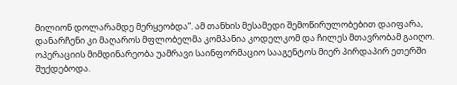მილიონ დოლარამდე მერყეობდა”. ამ თანხის მესამედი შემოწირულობებით დაიფარა, დანარჩენი კი მაღაროს მფლობელმა კომპანია კოდელკომ და ჩილეს მთავრობამ გაიღო. ოპერაციის მიმდინარეობა უამრავი საინფორმაციო სააგენტოს მიერ პირდაპირ ეთერში შუქდებოდა.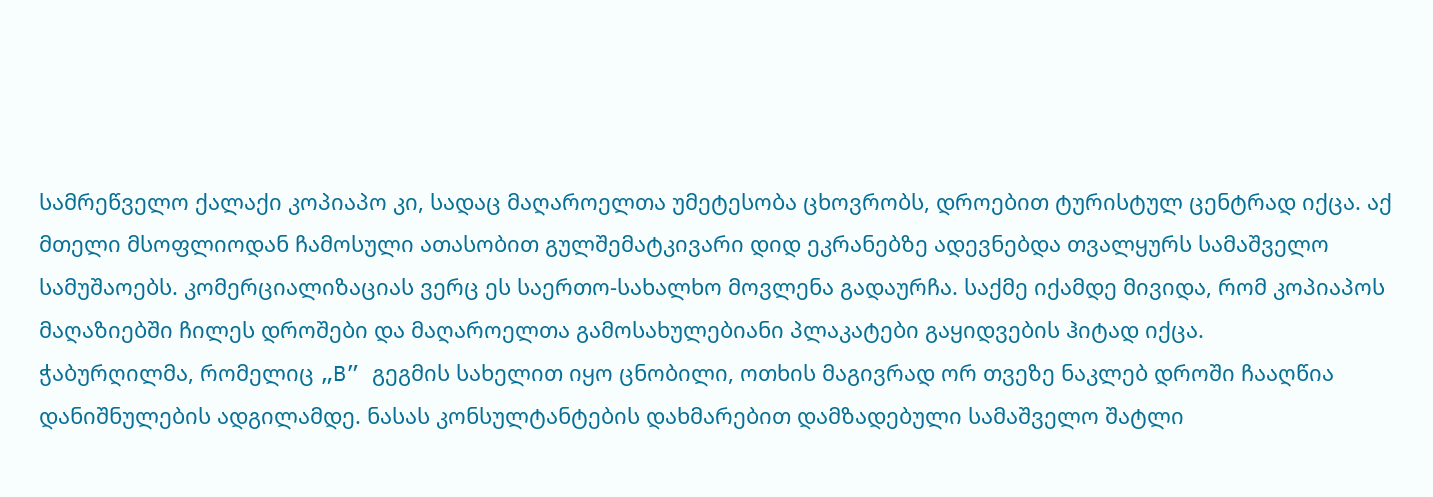სამრეწველო ქალაქი კოპიაპო კი, სადაც მაღაროელთა უმეტესობა ცხოვრობს, დროებით ტურისტულ ცენტრად იქცა. აქ მთელი მსოფლიოდან ჩამოსული ათასობით გულშემატკივარი დიდ ეკრანებზე ადევნებდა თვალყურს სამაშველო სამუშაოებს. კომერციალიზაციას ვერც ეს საერთო-სახალხო მოვლენა გადაურჩა. საქმე იქამდე მივიდა, რომ კოპიაპოს მაღაზიებში ჩილეს დროშები და მაღაროელთა გამოსახულებიანი პლაკატები გაყიდვების ჰიტად იქცა.
ჭაბურღილმა, რომელიც „B” გეგმის სახელით იყო ცნობილი, ოთხის მაგივრად ორ თვეზე ნაკლებ დროში ჩააღწია დანიშნულების ადგილამდე. ნასას კონსულტანტების დახმარებით დამზადებული სამაშველო შატლი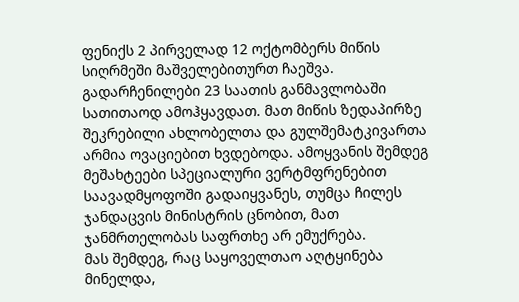ფენიქს 2 პირველად 12 ოქტომბერს მიწის სიღრმეში მაშველებითურთ ჩაეშვა. გადარჩენილები 23 საათის განმავლობაში სათითაოდ ამოჰყავდათ. მათ მიწის ზედაპირზე შეკრებილი ახლობელთა და გულშემატკივართა არმია ოვაციებით ხვდებოდა. ამოყვანის შემდეგ მეშახტეები სპეციალური ვერტმფრენებით საავადმყოფოში გადაიყვანეს, თუმცა ჩილეს ჯანდაცვის მინისტრის ცნობით, მათ ჯანმრთელობას საფრთხე არ ემუქრება.
მას შემდეგ, რაც საყოველთაო აღტყინება მინელდა,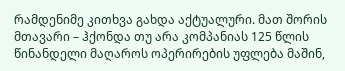რამდენიმე კითხვა გახდა აქტუალური. მათ შორის მთავარი – ჰქონდა თუ არა კომპანიას 125 წლის წინანდელი მაღაროს ოპერირების უფლება მაშინ,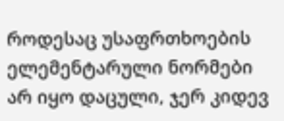როდესაც უსაფრთხოების ელემენტარული ნორმები არ იყო დაცული, ჯერ კიდევ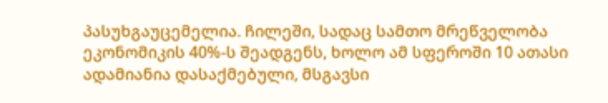პასუხგაუცემელია. ჩილეში, სადაც სამთო მრეწველობა ეკონომიკის 40%-ს შეადგენს, ხოლო ამ სფეროში 10 ათასი ადამიანია დასაქმებული, მსგავსი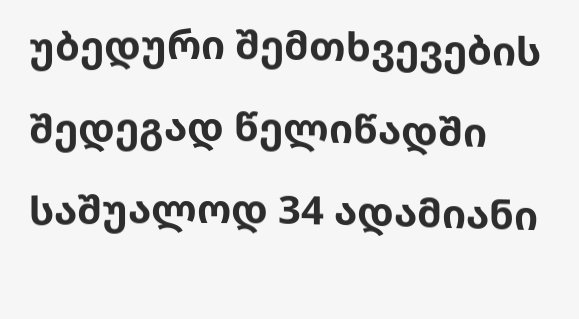უბედური შემთხვევების შედეგად წელიწადში საშუალოდ 34 ადამიანი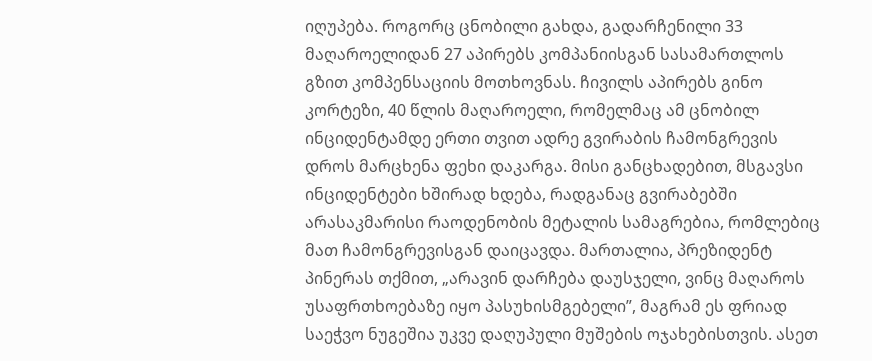იღუპება. როგორც ცნობილი გახდა, გადარჩენილი 33 მაღაროელიდან 27 აპირებს კომპანიისგან სასამართლოს გზით კომპენსაციის მოთხოვნას. ჩივილს აპირებს გინო კორტეზი, 40 წლის მაღაროელი, რომელმაც ამ ცნობილ ინციდენტამდე ერთი თვით ადრე გვირაბის ჩამონგრევის დროს მარცხენა ფეხი დაკარგა. მისი განცხადებით, მსგავსი ინციდენტები ხშირად ხდება, რადგანაც გვირაბებში არასაკმარისი რაოდენობის მეტალის სამაგრებია, რომლებიც მათ ჩამონგრევისგან დაიცავდა. მართალია, პრეზიდენტ პინერას თქმით, „არავინ დარჩება დაუსჯელი, ვინც მაღაროს უსაფრთხოებაზე იყო პასუხისმგებელი”, მაგრამ ეს ფრიად საეჭვო ნუგეშია უკვე დაღუპული მუშების ოჯახებისთვის. ასეთ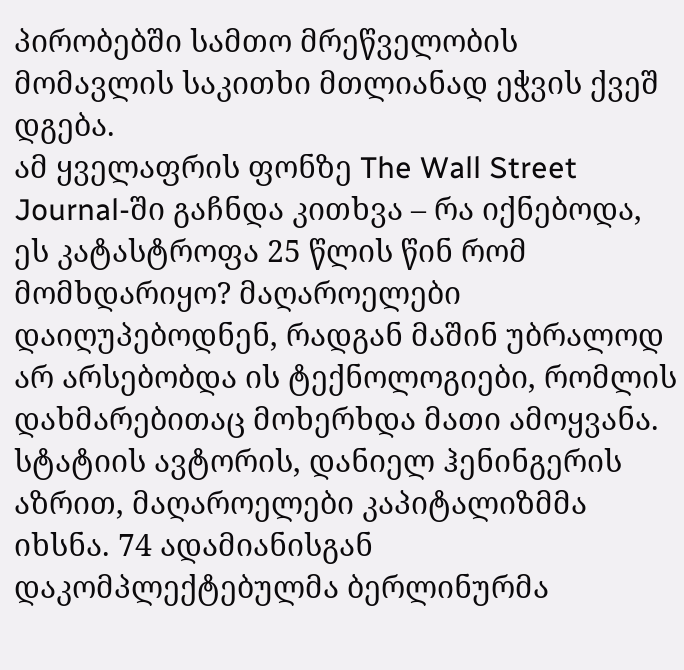პირობებში სამთო მრეწველობის მომავლის საკითხი მთლიანად ეჭვის ქვეშ დგება.
ამ ყველაფრის ფონზე The Wall Street Journal-ში გაჩნდა კითხვა – რა იქნებოდა, ეს კატასტროფა 25 წლის წინ რომ მომხდარიყო? მაღაროელები დაიღუპებოდნენ, რადგან მაშინ უბრალოდ არ არსებობდა ის ტექნოლოგიები, რომლის დახმარებითაც მოხერხდა მათი ამოყვანა. სტატიის ავტორის, დანიელ ჰენინგერის აზრით, მაღაროელები კაპიტალიზმმა იხსნა. 74 ადამიანისგან დაკომპლექტებულმა ბერლინურმა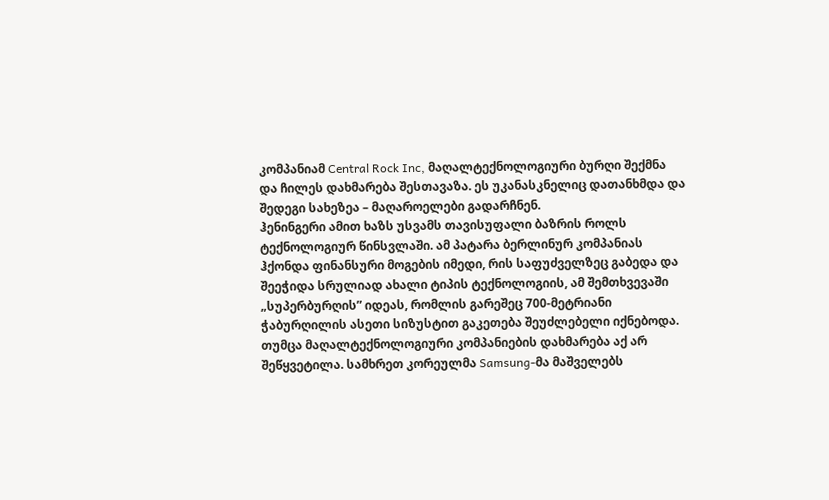კომპანიამ Central Rock Inc, მაღალტექნოლოგიური ბურღი შექმნა და ჩილეს დახმარება შესთავაზა. ეს უკანასკნელიც დათანხმდა და შედეგი სახეზეა – მაღაროელები გადარჩნენ.
ჰენინგერი ამით ხაზს უსვამს თავისუფალი ბაზრის როლს ტექნოლოგიურ წინსვლაში. ამ პატარა ბერლინურ კომპანიას ჰქონდა ფინანსური მოგების იმედი, რის საფუძველზეც გაბედა და შეეჭიდა სრულიად ახალი ტიპის ტექნოლოგიის, ამ შემთხვევაში „სუპერბურღის” იდეას, რომლის გარეშეც 700-მეტრიანი ჭაბურღილის ასეთი სიზუსტით გაკეთება შეუძლებელი იქნებოდა. თუმცა მაღალტექნოლოგიური კომპანიების დახმარება აქ არ შეწყვეტილა. სამხრეთ კორეულმა Samsung-მა მაშველებს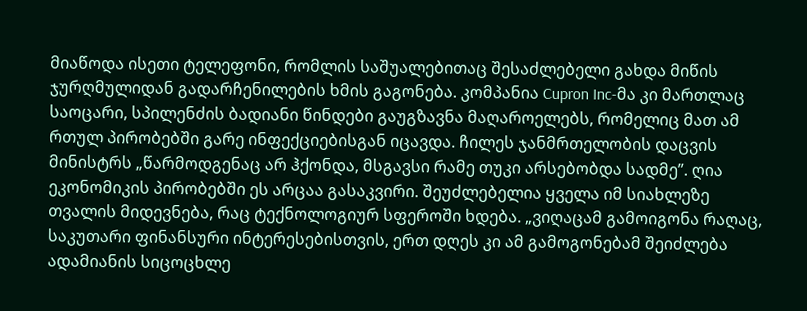მიაწოდა ისეთი ტელეფონი, რომლის საშუალებითაც შესაძლებელი გახდა მიწის ჯურღმულიდან გადარჩენილების ხმის გაგონება. კომპანია Cupron Inc-მა კი მართლაც საოცარი, სპილენძის ბადიანი წინდები გაუგზავნა მაღაროელებს, რომელიც მათ ამ რთულ პირობებში გარე ინფექციებისგან იცავდა. ჩილეს ჯანმრთელობის დაცვის მინისტრს „წარმოდგენაც არ ჰქონდა, მსგავსი რამე თუკი არსებობდა სადმე”. ღია ეკონომიკის პირობებში ეს არცაა გასაკვირი. შეუძლებელია ყველა იმ სიახლეზე თვალის მიდევნება, რაც ტექნოლოგიურ სფეროში ხდება. „ვიღაცამ გამოიგონა რაღაც, საკუთარი ფინანსური ინტერესებისთვის, ერთ დღეს კი ამ გამოგონებამ შეიძლება ადამიანის სიცოცხლე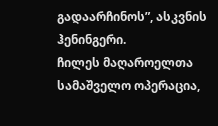გადაარჩინოს”, ასკვნის ჰენინგერი.
ჩილეს მაღაროელთა სამაშველო ოპერაცია,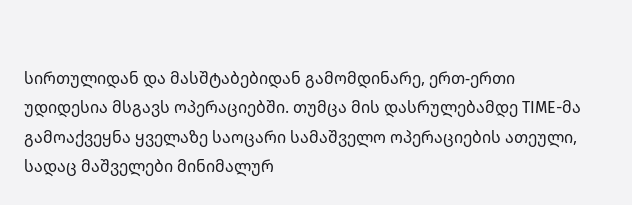სირთულიდან და მასშტაბებიდან გამომდინარე, ერთ-ერთი უდიდესია მსგავს ოპერაციებში. თუმცა მის დასრულებამდე TIME-მა გამოაქვეყნა ყველაზე საოცარი სამაშველო ოპერაციების ათეული, სადაც მაშველები მინიმალურ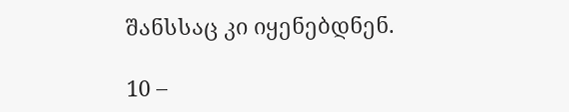შანსსაც კი იყენებდნენ.

10 –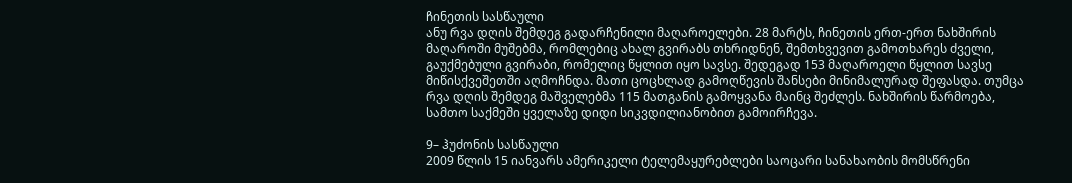ჩინეთის სასწაული
ანუ რვა დღის შემდეგ გადარჩენილი მაღაროელები. 28 მარტს, ჩინეთის ერთ-ერთ ნახშირის მაღაროში მუშებმა, რომლებიც ახალ გვირაბს თხრიდნენ, შემთხვევით გამოთხარეს ძველი, გაუქმებული გვირაბი, რომელიც წყლით იყო სავსე. შედეგად 153 მაღაროელი წყლით სავსე მიწისქვეშეთში აღმოჩნდა. მათი ცოცხლად გამოღწევის შანსები მინიმალურად შეფასდა. თუმცა რვა დღის შემდეგ მაშველებმა 115 მათგანის გამოყვანა მაინც შეძლეს. ნახშირის წარმოება, სამთო საქმეში ყველაზე დიდი სიკვდილიანობით გამოირჩევა.

9– ჰუძონის სასწაული
2009 წლის 15 იანვარს ამერიკელი ტელემაყურებლები საოცარი სანახაობის მომსწრენი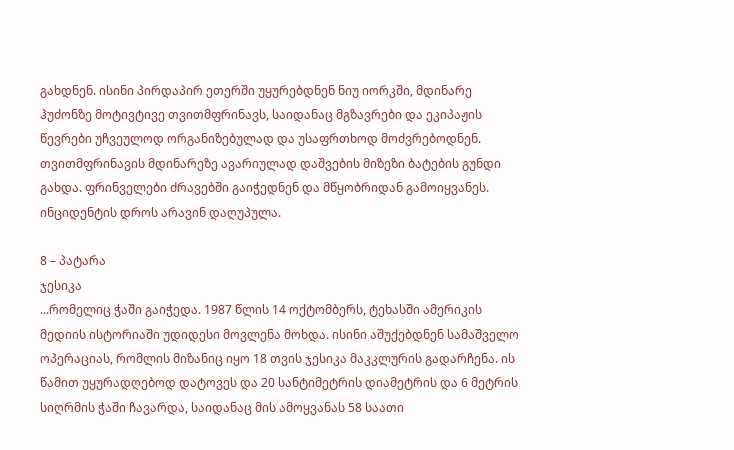გახდნენ. ისინი პირდაპირ ეთერში უყურებდნენ ნიუ იორკში, მდინარე ჰუძონზე მოტივტივე თვითმფრინავს, საიდანაც მგზავრები და ეკიპაჟის წევრები უჩვეულოდ ორგანიზებულად და უსაფრთხოდ მოძვრებოდნენ. თვითმფრინავის მდინარეზე ავარიულად დაშვების მიზეზი ბატების გუნდი გახდა. ფრინველები ძრავებში გაიჭედნენ და მწყობრიდან გამოიყვანეს. ინციდენტის დროს არავინ დაღუპულა.

8 – პატარა
ჯესიკა
...რომელიც ჭაში გაიჭედა. 1987 წლის 14 ოქტომბერს, ტეხასში ამერიკის მედიის ისტორიაში უდიდესი მოვლენა მოხდა. ისინი აშუქებდნენ სამაშველო ოპერაციას, რომლის მიზანიც იყო 18 თვის ჯესიკა მაკკლურის გადარჩენა. ის წამით უყურადღებოდ დატოვეს და 20 სანტიმეტრის დიამეტრის და 6 მეტრის სიღრმის ჭაში ჩავარდა, საიდანაც მის ამოყვანას 58 საათი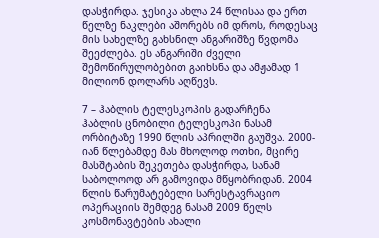დასჭირდა. ჯესიკა ახლა 24 წლისაა და ერთ წელზე ნაკლები აშორებს იმ დროს, როდესაც მის სახელზე გახსნილ ანგარიშზე წვდომა შეეძლება. ეს ანგარიში ძველი შემოწირულობებით გაიხსნა და ამჟამად 1 მილიონ დოლარს აღწევს.

7 – ჰაბლის ტელესკოპის გადარჩენა
ჰაბლის ცნობილი ტელესკოპი ნასამ ორბიტაზე 1990 წლის აპრილში გაუშვა. 2000-იან წლებამდე მას მხოლოდ ოთხი, მცირე მასშტაბის შეკეთება დასჭირდა, სანამ საბოლოოდ არ გამოვიდა მწყობრიდან. 2004 წლის წარუმატებელი სარესტავრაციო ოპერაციის შემდეგ ნასამ 2009 წელს კოსმონავტების ახალი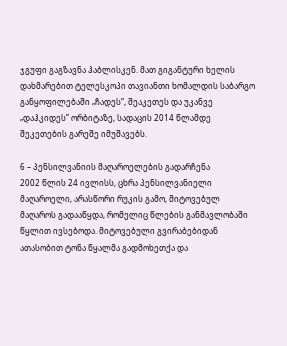ჯგუფი გაგზავნა ჰაბლისკენ. მათ გიგანტური ხელის დახმარებით ტელესკოპი თავიანთი ხომალდის საბარგო განყოფილებაში „ჩადეს”, შეაკეთეს და უკანვე „დაჰკიდეს” ორბიტაზე, სადაცის 2014 წლამდე შეკეთების გარეშე იმუშავებს.

6 – პენსილვანიის მაღაროელების გადარჩენა
2002 წლის 24 ივლისს, ცხრა პენსილვანიელი მაღაროელი, არასწორი რუკის გამო, მიტოვებულ მაღაროს გადააწყდა, რომელიც წლების განმავლობაში წყლით ივსებოდა. მიტოვებული გვირაბებიდან ათასობით ტონა წყალმა გადმოხეთქა და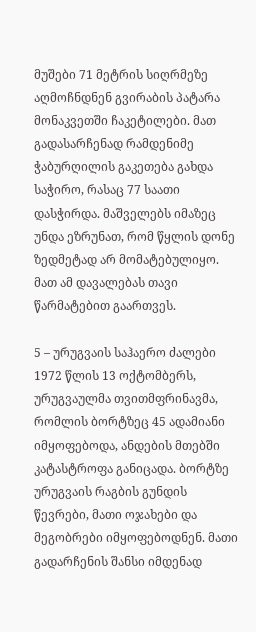მუშები 71 მეტრის სიღრმეზე აღმოჩნდნენ გვირაბის პატარა მონაკვეთში ჩაკეტილები. მათ გადასარჩენად რამდენიმე ჭაბურღილის გაკეთება გახდა საჭირო, რასაც 77 საათი დასჭირდა. მაშველებს იმაზეც უნდა ეზრუნათ, რომ წყლის დონე ზედმეტად არ მომატებულიყო. მათ ამ დავალებას თავი წარმატებით გაართვეს.

5 – ურუგვაის საჰაერო ძალები
1972 წლის 13 ოქტომბერს, ურუგვაულმა თვითმფრინავმა, რომლის ბორტზეც 45 ადამიანი იმყოფებოდა, ანდების მთებში კატასტროფა განიცადა. ბორტზე ურუგვაის რაგბის გუნდის წევრები, მათი ოჯახები და მეგობრები იმყოფებოდნენ. მათი გადარჩენის შანსი იმდენად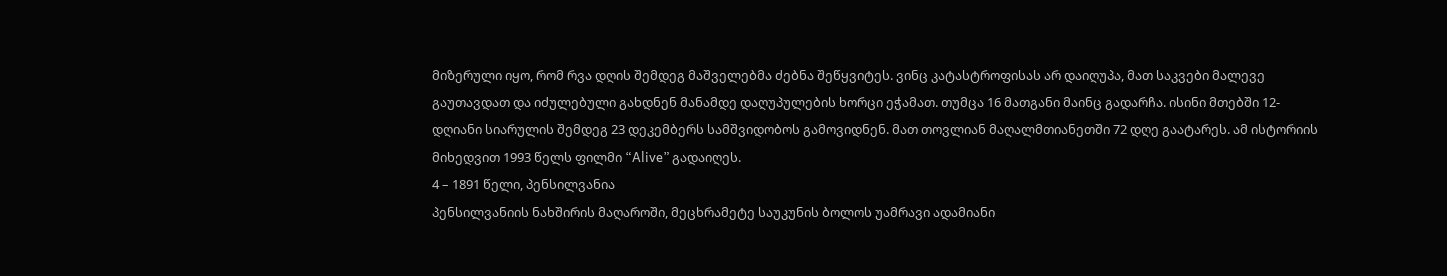მიზერული იყო, რომ რვა დღის შემდეგ მაშველებმა ძებნა შეწყვიტეს. ვინც კატასტროფისას არ დაიღუპა, მათ საკვები მალევე გაუთავდათ და იძულებული გახდნენ მანამდე დაღუპულების ხორცი ეჭამათ. თუმცა 16 მათგანი მაინც გადარჩა. ისინი მთებში 12-დღიანი სიარულის შემდეგ 23 დეკემბერს სამშვიდობოს გამოვიდნენ. მათ თოვლიან მაღალმთიანეთში 72 დღე გაატარეს. ამ ისტორიის მიხედვით 1993 წელს ფილმი “Alive” გადაიღეს.
4 – 1891 წელი, პენსილვანია
პენსილვანიის ნახშირის მაღაროში, მეცხრამეტე საუკუნის ბოლოს უამრავი ადამიანი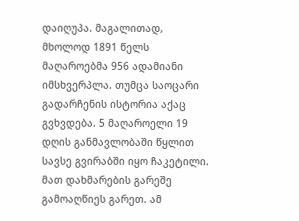დაიღუპა. მაგალითად, მხოლოდ 1891 წელს მაღაროებმა 956 ადამიანი იმსხვერპლა. თუმცა საოცარი გადარჩენის ისტორია აქაც გვხვდება. 5 მაღაროელი 19 დღის განმავლობაში წყლით სავსე გვირაბში იყო ჩაკეტილი. მათ დახმარების გარეშე გამოაღწიეს გარეთ. ამ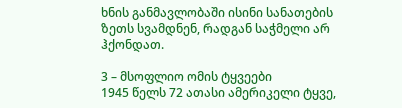ხნის განმავლობაში ისინი სანათების ზეთს სვამდნენ, რადგან საჭმელი არ ჰქონდათ.

3 – მსოფლიო ომის ტყვეები
1945 წელს 72 ათასი ამერიკელი ტყვე,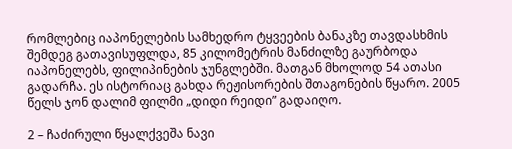რომლებიც იაპონელების სამხედრო ტყვეების ბანაკზე თავდასხმის შემდეგ გათავისუფლდა, 85 კილომეტრის მანძილზე გაურბოდა იაპონელებს, ფილიპინების ჯუნგლებში. მათგან მხოლოდ 54 ათასი გადარჩა. ეს ისტორიაც გახდა რეჟისორების შთაგონების წყარო. 2005 წელს ჯონ დალიმ ფილმი „დიდი რეიდი” გადაიღო.

2 – ჩაძირული წყალქვეშა ნავი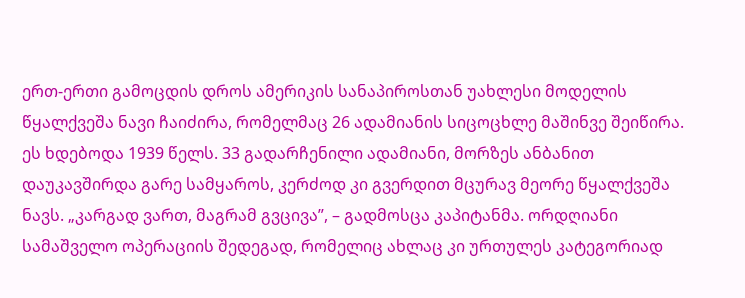ერთ-ერთი გამოცდის დროს ამერიკის სანაპიროსთან უახლესი მოდელის წყალქვეშა ნავი ჩაიძირა, რომელმაც 26 ადამიანის სიცოცხლე მაშინვე შეიწირა. ეს ხდებოდა 1939 წელს. 33 გადარჩენილი ადამიანი, მორზეს ანბანით დაუკავშირდა გარე სამყაროს, კერძოდ კი გვერდით მცურავ მეორე წყალქვეშა ნავს. „კარგად ვართ, მაგრამ გვცივა”, – გადმოსცა კაპიტანმა. ორდღიანი სამაშველო ოპერაციის შედეგად, რომელიც ახლაც კი ურთულეს კატეგორიად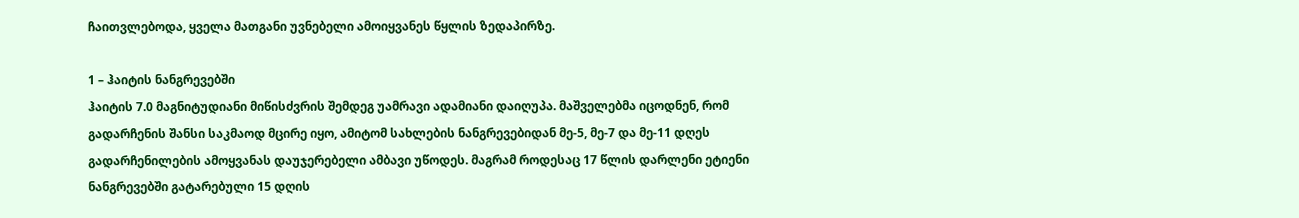ჩაითვლებოდა, ყველა მათგანი უვნებელი ამოიყვანეს წყლის ზედაპირზე.

1 – ჰაიტის ნანგრევებში
ჰაიტის 7.0 მაგნიტუდიანი მიწისძვრის შემდეგ უამრავი ადამიანი დაიღუპა. მაშველებმა იცოდნენ, რომ გადარჩენის შანსი საკმაოდ მცირე იყო, ამიტომ სახლების ნანგრევებიდან მე-5, მე-7 და მე-11 დღეს გადარჩენილების ამოყვანას დაუჯერებელი ამბავი უწოდეს. მაგრამ როდესაც 17 წლის დარლენი ეტიენი ნანგრევებში გატარებული 15 დღის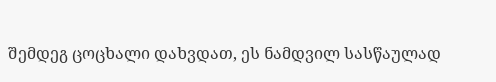შემდეგ ცოცხალი დახვდათ, ეს ნამდვილ სასწაულად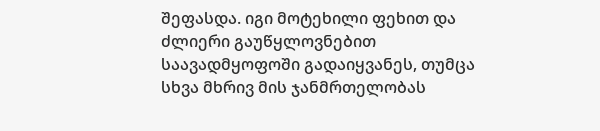შეფასდა. იგი მოტეხილი ფეხით და ძლიერი გაუწყლოვნებით საავადმყოფოში გადაიყვანეს, თუმცა სხვა მხრივ მის ჯანმრთელობას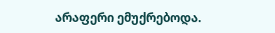არაფერი ემუქრებოდა.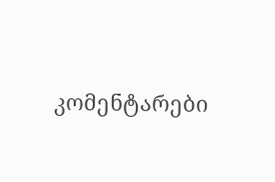კომენტარები